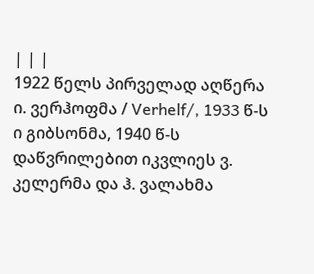| | |
1922 წელს პირველად აღწერა ი. ვერჰოფმა / Verhelf/, 1933 წ-ს ი გიბსონმა, 1940 წ-ს დაწვრილებით იკვლიეს ვ. კელერმა და ჰ. ვალახმა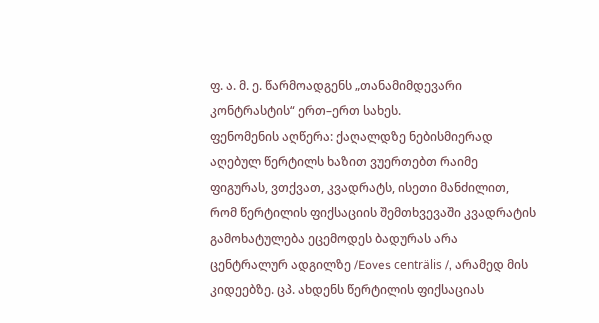ფ. ა. მ. ე. წარმოადგენს „თანამიმდევარი კონტრასტის“ ერთ–ერთ სახეს.
ფენომენის აღწერა: ქაღალდზე ნებისმიერად აღებულ წერტილს ხაზით ვუერთებთ რაიმე ფიგურას, ვთქვათ, კვადრატს, ისეთი მანძილით, რომ წერტილის ფიქსაციის შემთხვევაში კვადრატის გამოხატულება ეცემოდეს ბადურას არა ცენტრალურ ადგილზე /Eoves centrälis /, არამედ მის კიდეებზე. ცპ. ახდენს წერტილის ფიქსაციას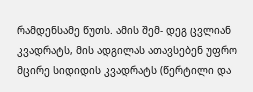რამდენსამე წუთს. ამის შემ- დეგ ცვლიან კვადრატს, მის ადგილას ათავსებენ უფრო მცირე სიდიდის კვადრატს (წერტილი და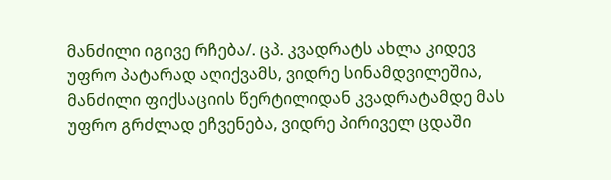მანძილი იგივე რჩება/. ცპ. კვადრატს ახლა კიდევ უფრო პატარად აღიქვამს, ვიდრე სინამდვილეშია, მანძილი ფიქსაციის წერტილიდან კვადრატამდე მას უფრო გრძლად ეჩვენება, ვიდრე პირიველ ცდაში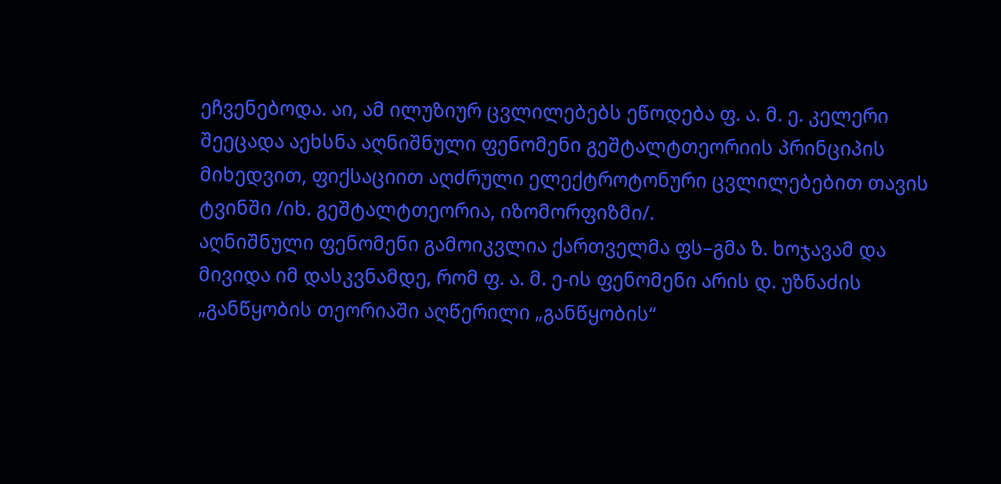ეჩვენებოდა. აი, ამ ილუზიურ ცვლილებებს ეწოდება ფ. ა. მ. ე. კელერი შეეცადა აეხსნა აღნიშნული ფენომენი გეშტალტთეორიის პრინციპის მიხედვით, ფიქსაციით აღძრული ელექტროტონური ცვლილებებით თავის ტვინში /იხ. გეშტალტთეორია, იზომორფიზმი/.
აღნიშნული ფენომენი გამოიკვლია ქართველმა ფს–გმა ზ. ხოჯავამ და მივიდა იმ დასკვნამდე, რომ ფ. ა. მ. ე-ის ფენომენი არის დ. უზნაძის „განწყობის თეორიაში აღწერილი „განწყობის“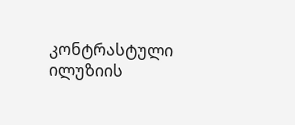კონტრასტული ილუზიის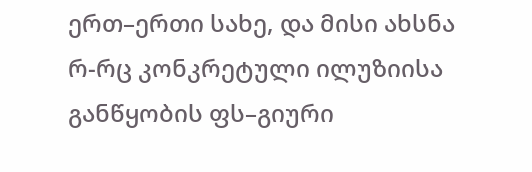ერთ–ერთი სახე, და მისი ახსნა რ-რც კონკრეტული ილუზიისა განწყობის ფს–გიური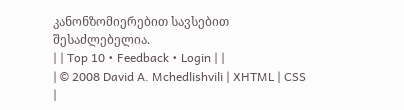კანონზომიერებით სავსებით შესაძლებელია.
| | Top 10 • Feedback • Login | |
| © 2008 David A. Mchedlishvili | XHTML | CSS |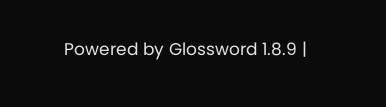Powered by Glossword 1.8.9 |